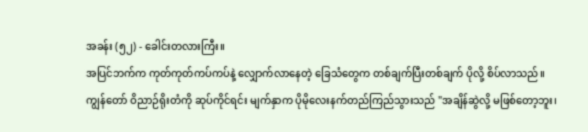အခန်း (၅၂) - ခေါင်းတလားကြီး။
အပြင်ဘက်က ကုတ်ကုတ်ကပ်ကပ်နဲ့ လျှောက်လာနေတဲ့ ခြေသံတွေက တစ်ချက်ပြီးတစ်ချက် ပိုလို့ စိပ်လာသည်။
ကျွန်တော် ဝိညာဉ်ရိုးတံကို ဆုပ်ကိုင်ရင်း မျက်နှာက ပိုမိုလေးနက်တည်ကြည်သွားသည် "အချိန်ဆွဲလို့ မဖြစ်တော့ဘူး၊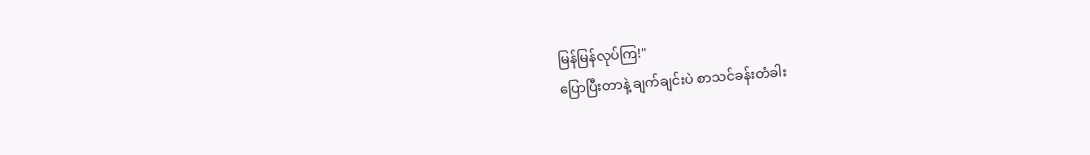မြန်မြန်လုပ်ကြ!"
ပြောပြီးတာနဲ့ ချက်ချင်းပဲ စာသင်ခန်းတံခါး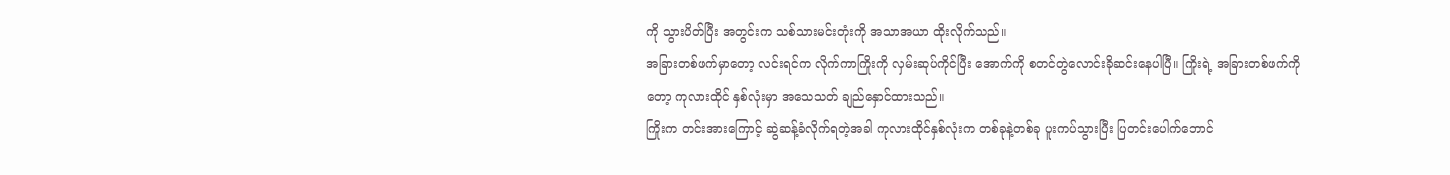ကို သွားပိတ်ပြီး အတွင်းက သစ်သားမင်းတုံးကို အသာအယာ ထိုးလိုက်သည်။
အခြားတစ်ဖက်မှာတော့ လင်းရင်က လိုက်ကာကြိုးကို လှမ်းဆုပ်ကိုင်ပြီး အောက်ကို စတင်တွဲလောင်းခိုဆင်းနေပါပြီ။ ကြိုးရဲ့ အခြားတစ်ဖက်ကိုတော့ ကုလားထိုင် နှစ်လုံးမှာ အသေသတ် ချည်နှောင်ထားသည်။
ကြိုးက တင်းအားကြောင့် ဆွဲဆန့်ခံလိုက်ရတဲ့အခါ ကုလားထိုင်နှစ်လုံးက တစ်ခုနဲ့တစ်ခု ပူးကပ်သွားပြီး ပြတင်းပေါက်ဘောင်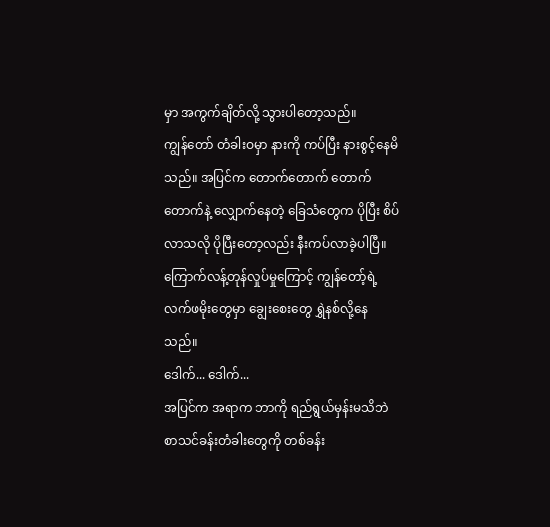မှာ အကွက်ချိတ်လို့ သွားပါတော့သည်။
ကျွန်တော် တံခါးဝမှာ နားကို ကပ်ပြီး နားစွင့်နေမိသည်။ အပြင်က တောက်တောက် တောက်တောက်နဲ့ လျှောက်နေတဲ့ ခြေသံတွေက ပိုပြီး စိပ်လာသလို ပိုပြီးတော့လည်း နီးကပ်လာခဲ့ပါပြီ။
ကြောက်လန့်တုန်လှုပ်မှုကြောင့် ကျွန်တော့်ရဲ့ လက်ဖမိုးတွေမှာ ချွေးစေးတွေ ရွှဲနစ်လို့နေသည်။
ဒေါက်... ဒေါက်...
အပြင်က အရာက ဘာကို ရည်ရွယ်မှန်းမသိဘဲ စာသင်ခန်းတံခါးတွေကို တစ်ခန်း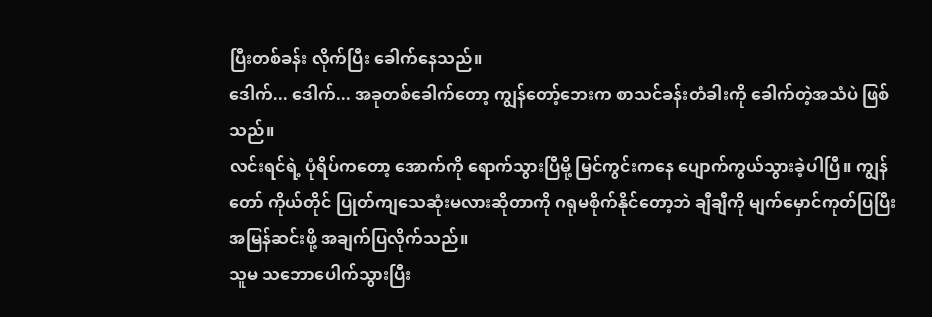ပြီးတစ်ခန်း လိုက်ပြီး ခေါက်နေသည်။
ဒေါက်... ဒေါက်... အခုတစ်ခေါက်တော့ ကျွန်တော့်ဘေးက စာသင်ခန်းတံခါးကို ခေါက်တဲ့အသံပဲ ဖြစ်သည်။
လင်းရင်ရဲ့ ပုံရိပ်ကတော့ အောက်ကို ရောက်သွားပြီမို့ မြင်ကွင်းကနေ ပျောက်ကွယ်သွားခဲ့ပါပြီ။ ကျွန်တော် ကိုယ်တိုင် ပြုတ်ကျသေဆုံးမလားဆိုတာကို ဂရုမစိုက်နိုင်တော့ဘဲ ချီချီကို မျက်မှောင်ကုတ်ပြပြီး အမြန်ဆင်းဖို့ အချက်ပြလိုက်သည်။
သူမ သဘောပေါက်သွားပြီး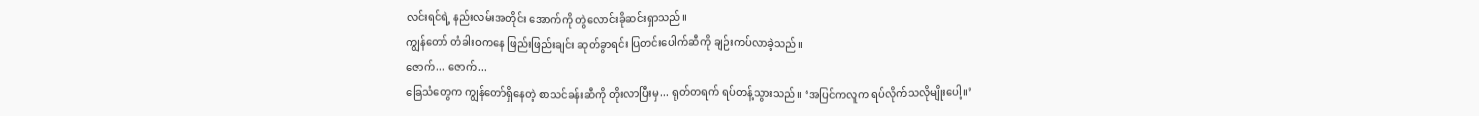လင်းရင်ရဲ့ နည်းလမ်းအတိုင်း အောက်ကို တွဲလောင်းခိုဆင်းရှာသည်။
ကျွန်တော် တံခါးဝကနေ ဖြည်းဖြည်းချင်း ဆုတ်ခွာရင်း ပြတင်းပေါက်ဆီကို ချဉ်းကပ်လာခဲ့သည်။
ဇောက်... ဇောက်...
ခြေသံတွေက ကျွန်တော်ရှိနေတဲ့ စာသင်ခန်းဆီကို တိုးလာပြီးမှ... ရုတ်တရက် ရပ်တန့်သွားသည်။ ‘အပြင်ကလူက ရပ်လိုက်သလိုမျိုးပေါ့။’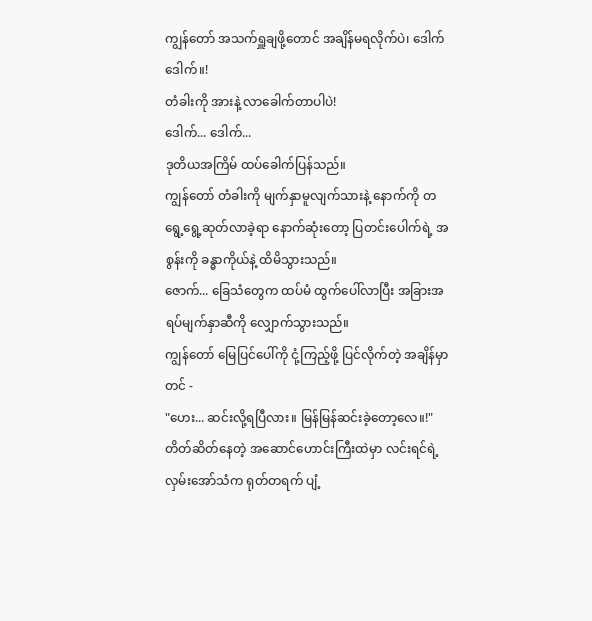ကျွန်တော် အသက်ရှူချဖို့တောင် အချိန်မရလိုက်ပဲ၊ ဒေါက် ဒေါက်။!
တံခါးကို အားနဲ့ လာခေါက်တာပါပဲ!
ဒေါက်... ဒေါက်...
ဒုတိယအကြိမ် ထပ်ခေါက်ပြန်သည်။
ကျွန်တော် တံခါးကို မျက်နှာမူလျက်သားနဲ့ နောက်ကို တရွေ့ရွေ့ဆုတ်လာခဲ့ရာ နောက်ဆုံးတော့ ပြတင်းပေါက်ရဲ့ အစွန်းကို ခန္ဓာကိုယ်နဲ့ ထိမိသွားသည်။
ဇောက်... ခြေသံတွေက ထပ်မံ ထွက်ပေါ်လာပြီး အခြားအရပ်မျက်နှာဆီကို လျှောက်သွားသည်။
ကျွန်တော် မြေပြင်ပေါ်ကို ငုံ့ကြည့်ဖို့ ပြင်လိုက်တဲ့ အချိန်မှာတင် -
"ဟေး... ဆင်းလို့ရပြီလား။ မြန်မြန်ဆင်းခဲ့တော့လေ။!"
တိတ်ဆိတ်နေတဲ့ အဆောင်ဟောင်းကြီးထဲမှာ လင်းရင်ရဲ့ လှမ်းအော်သံက ရုတ်တရက် ပျံ့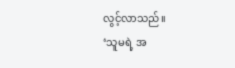လွင့်လာသည်။
‘သူမရဲ့ အ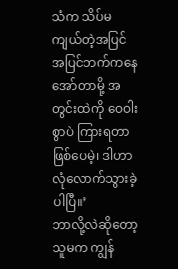သံက သိပ်မကျယ်တဲ့အပြင် အပြင်ဘက်ကနေ အော်တာမို့ အတွင်းထဲကို ဝေဝါးစွာပဲ ကြားရတာ ဖြစ်ပေမဲ့၊ ဒါဟာ လုံလောက်သွားခဲ့ပါပြီ။’
ဘာလို့လဲဆိုတော့ သူမက ကျွန်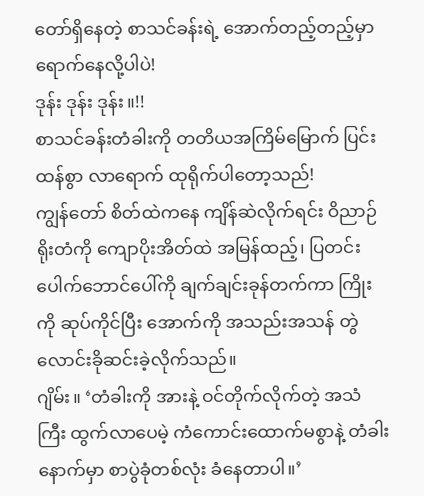တော်ရှိနေတဲ့ စာသင်ခန်းရဲ့ အောက်တည့်တည့်မှာ ရောက်နေလို့ပါပဲ!
ဒုန်း ဒုန်း ဒုန်း။!!
စာသင်ခန်းတံခါးကို တတိယအကြိမ်မြောက် ပြင်းထန်စွာ လာရောက် ထုရိုက်ပါတော့သည်!
ကျွန်တော် စိတ်ထဲကနေ ကျိန်ဆဲလိုက်ရင်း ဝိညာဉ်ရိုးတံကို ကျောပိုးအိတ်ထဲ အမြန်ထည့်၊ ပြတင်းပေါက်ဘောင်ပေါ်ကို ချက်ချင်းခုန်တက်ကာ ကြိုးကို ဆုပ်ကိုင်ပြီး အောက်ကို အသည်းအသန် တွဲလောင်းခိုဆင်းခဲ့လိုက်သည်။
ဂျိမ်း။ ‘တံခါးကို အားနဲ့ ဝင်တိုက်လိုက်တဲ့ အသံကြီး ထွက်လာပေမဲ့ ကံကောင်းထောက်မစွာနဲ့ တံခါးနောက်မှာ စာပွဲခုံတစ်လုံး ခံနေတာပါ။’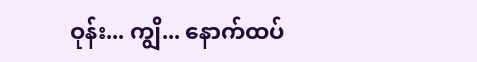ဝုန်း... ကျွိ... နောက်ထပ်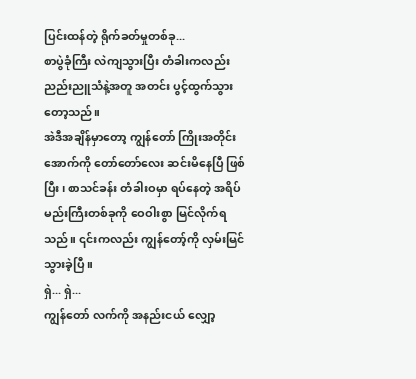ပြင်းထန်တဲ့ ရိုက်ခတ်မှုတစ်ခု...
စာပွဲခုံကြီး လဲကျသွားပြီး တံခါးကလည်း ညည်းညူသံနဲ့အတူ အတင်း ပွင့်ထွက်သွားတော့သည်။
အဲဒီအချိန်မှာတော့ ကျွန်တော် ကြိုးအတိုင်း အောက်ကို တော်တော်လေး ဆင်းမိနေပြီ ဖြစ်ပြီး၊ စာသင်ခန်း တံခါးဝမှာ ရပ်နေတဲ့ အရိပ်မည်းကြီးတစ်ခုကို ဝေဝါးစွာ မြင်လိုက်ရသည်။ ၎င်းကလည်း ကျွန်တော့်ကို လှမ်းမြင်သွားခဲ့ပြီ။
ရှဲ... ရှဲ...
ကျွန်တော် လက်ကို အနည်းငယ် လျှော့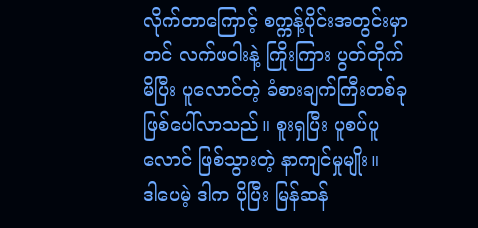လိုက်တာကြောင့် စက္ကန့်ပိုင်းအတွင်းမှာတင် လက်ဖဝါးနဲ့ ကြိုးကြား ပွတ်တိုက်မိပြီး ပူလောင်တဲ့ ခံစားချက်ကြီးတစ်ခု ဖြစ်ပေါ်လာသည်။ စူးရှပြီး ပူစပ်ပူလောင် ဖြစ်သွားတဲ့ နာကျင်မှုမျိုး။
ဒါပေမဲ့ ဒါက ပိုပြီး မြန်ဆန်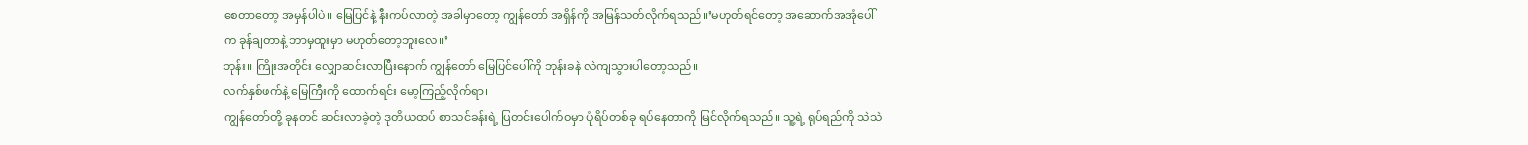စေတာတော့ အမှန်ပါပဲ။ မြေပြင်နဲ့ နီးကပ်လာတဲ့ အခါမှာတော့ ကျွန်တော် အရှိန်ကို အမြန်သတ်လိုက်ရသည်။’မဟုတ်ရင်တော့ အဆောက်အအုံပေါ်က ခုန်ချတာနဲ့ ဘာမှထူးမှာ မဟုတ်တော့ဘူးလေ။’
ဘုန်း။ ကြိုးအတိုင်း လျှောဆင်းလာပြီးနောက် ကျွန်တော် မြေပြင်ပေါ်ကို ဘုန်းခနဲ လဲကျသွားပါတော့သည်။
လက်နှစ်ဖက်နဲ့ မြေကြီးကို ထောက်ရင်း မော့ကြည့်လိုက်ရာ၊
ကျွန်တော်တို့ ခုနတင် ဆင်းလာခဲ့တဲ့ ဒုတိယထပ် စာသင်ခန်းရဲ့ ပြတင်းပေါက်ဝမှာ ပုံရိပ်တစ်ခု ရပ်နေတာကို မြင်လိုက်ရသည်။ သူ့ရဲ့ ရုပ်ရည်ကို သဲသဲ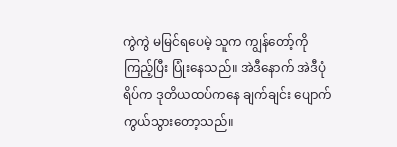ကွဲကွဲ မမြင်ရပေမဲ့ သူက ကျွန်တော့်ကို ကြည့်ပြီး ပြုံးနေသည်။ အဲဒီနောက် အဲဒီပုံရိပ်က ဒုတိယထပ်ကနေ ချက်ချင်း ပျောက်ကွယ်သွားတော့သည်။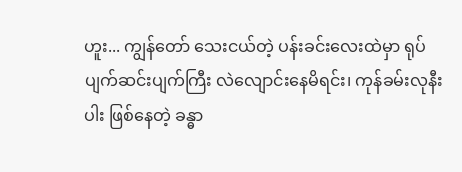ဟူး... ကျွန်တော် သေးငယ်တဲ့ ပန်းခင်းလေးထဲမှာ ရုပ်ပျက်ဆင်းပျက်ကြီး လဲလျောင်းနေမိရင်း၊ ကုန်ခမ်းလုနီးပါး ဖြစ်နေတဲ့ ခန္ဓာ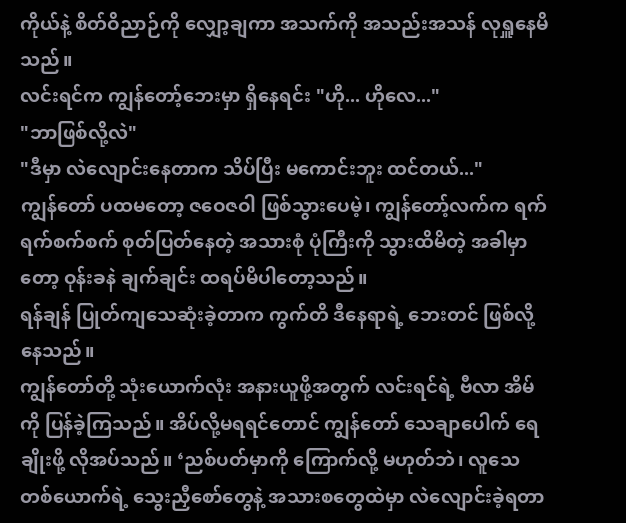ကိုယ်နဲ့ စိတ်ဝိညာဉ်ကို လျှော့ချကာ အသက်ကို အသည်းအသန် လုရှူနေမိသည်။
လင်းရင်က ကျွန်တော့်ဘေးမှာ ရှိနေရင်း "ဟို... ဟိုလေ..."
"ဘာဖြစ်လို့လဲ"
"ဒီမှာ လဲလျောင်းနေတာက သိပ်ပြီး မကောင်းဘူး ထင်တယ်..."
ကျွန်တော် ပထမတော့ ဇဝေဇဝါ ဖြစ်သွားပေမဲ့၊ ကျွန်တော့်လက်က ရက်ရက်စက်စက် စုတ်ပြတ်နေတဲ့ အသားစုံ ပုံကြီးကို သွားထိမိတဲ့ အခါမှာတော့ ဝုန်းခနဲ ချက်ချင်း ထရပ်မိပါတော့သည်။
ရန်ချန် ပြုတ်ကျသေဆုံးခဲ့တာက ကွက်တိ ဒီနေရာရဲ့ ဘေးတင် ဖြစ်လို့နေသည်။
ကျွန်တော်တို့ သုံးယောက်လုံး အနားယူဖို့အတွက် လင်းရင်ရဲ့ ဗီလာ အိမ်ကို ပြန်ခဲ့ကြသည်။ အိပ်လို့မရရင်တောင် ကျွန်တော် သေချာပေါက် ရေချိုးဖို့ လိုအပ်သည်။ ‘ညစ်ပတ်မှာကို ကြောက်လို့ မဟုတ်ဘဲ၊ လူသေတစ်ယောက်ရဲ့ သွေးညှီစော်တွေနဲ့ အသားစတွေထဲမှာ လဲလျောင်းခဲ့ရတာ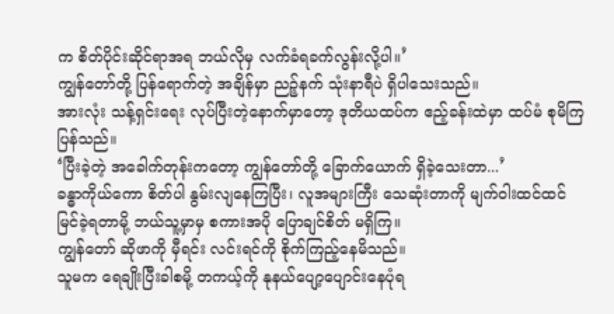က စိတ်ပိုင်းဆိုင်ရာအရ ဘယ်လိုမှ လက်ခံရခက်လွန်းလို့ပါ။’
ကျွန်တော်တို့ ပြန်ရောက်တဲ့ အချိန်မှာ ညဉ့်နက် သုံးနာရီပဲ ရှိပါသေးသည်။
အားလုံး သန့်ရှင်းရေး လုပ်ပြီးတဲ့နောက်မှာတော့ ဒုတိယထပ်က ဧည့်ခန်းထဲမှာ ထပ်မံ စုမိကြပြန်သည်။
‘ပြီးခဲ့တဲ့ အခေါက်တုန်းကတော့ ကျွန်တော်တို့ ခြောက်ယောက် ရှိခဲ့သေးတာ...’
ခန္ဓာကိုယ်ကော စိတ်ပါ နွမ်းလျနေကြပြီး၊ လူအများကြီး သေဆုံးတာကို မျက်ဝါးထင်ထင် မြင်ခဲ့ရတာမို့ ဘယ်သူ့မှာမှ စကားအပို ပြောချင်စိတ် မရှိကြ။
ကျွန်တော် ဆိုဖာကို မှီရင်း လင်းရင်ကို စိုက်ကြည့်နေမိသည်။
သူမက ရေချိုးပြီးခါစမို့ တကယ့်ကို နုနယ်ပျော့ပျောင်းနေပုံရ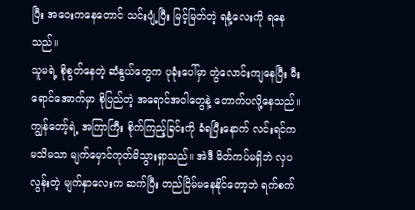ပြီး အဝေးကနေတောင် သင်းပျံ့ပြီး မြင့်မြတ်တဲ့ ရနံ့လေးကို ရနေသည်။
သူမရဲ့ စိုစွတ်နေတဲ့ ဆံနွယ်တွေက ပုခုံးပေါ်မှာ တွဲလောင်းကျနေပြီး မီးရောင်အောက်မှာ စိုပြည်တဲ့ အရောင်အဝါတွေနဲ့ တောက်ပလို့နေသည်။
ကျွန်တော့်ရဲ့ အကြာကြီး စိုက်ကြည့်ခြင်းကို ခံရပြီးနောက် လင်းရင်က မသိမသာ မျက်မှောင်ကုတ်မိသွားရှာသည်။ အဲဒီ မိတ်ကပ်မရှိဘဲ လှပလွန်းတဲ့ မျက်နှာလေးက ဆက်ပြီး တည်ငြိမ်မနေနိုင်တော့ဘဲ ရက်စက်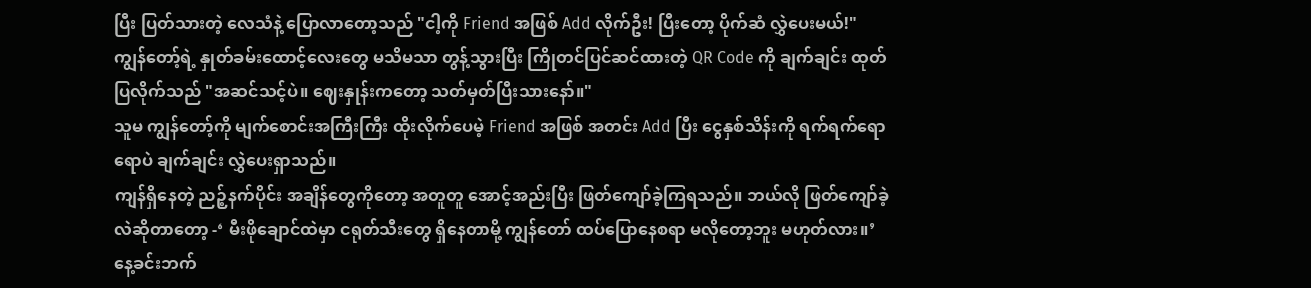ပြီး ပြတ်သားတဲ့ လေသံနဲ့ ပြောလာတော့သည် "ငါ့ကို Friend အဖြစ် Add လိုက်ဦး! ပြီးတော့ ပိုက်ဆံ လွှဲပေးမယ်!"
ကျွန်တော့်ရဲ့ နှုတ်ခမ်းထောင့်လေးတွေ မသိမသာ တွန့်သွားပြီး ကြိုတင်ပြင်ဆင်ထားတဲ့ QR Code ကို ချက်ချင်း ထုတ်ပြလိုက်သည် "အဆင်သင့်ပဲ။ ဈေးနှုန်းကတော့ သတ်မှတ်ပြီးသားနော်။"
သူမ ကျွန်တော့်ကို မျက်စောင်းအကြီးကြီး ထိုးလိုက်ပေမဲ့ Friend အဖြစ် အတင်း Add ပြီး ငွေနှစ်သိန်းကို ရက်ရက်ရောရောပဲ ချက်ချင်း လွှဲပေးရှာသည်။
ကျန်ရှိနေတဲ့ ညဉ့်နက်ပိုင်း အချိန်တွေကိုတော့ အတူတူ အောင့်အည်းပြီး ဖြတ်ကျော်ခဲ့ကြရသည်။ ဘယ်လို ဖြတ်ကျော်ခဲ့လဲဆိုတာတော့ -‘ မီးဖိုချောင်ထဲမှာ ငရုတ်သီးတွေ ရှိနေတာမို့ ကျွန်တော် ထပ်ပြောနေစရာ မလိုတော့ဘူး မဟုတ်လား။’
နေ့ခင်းဘက်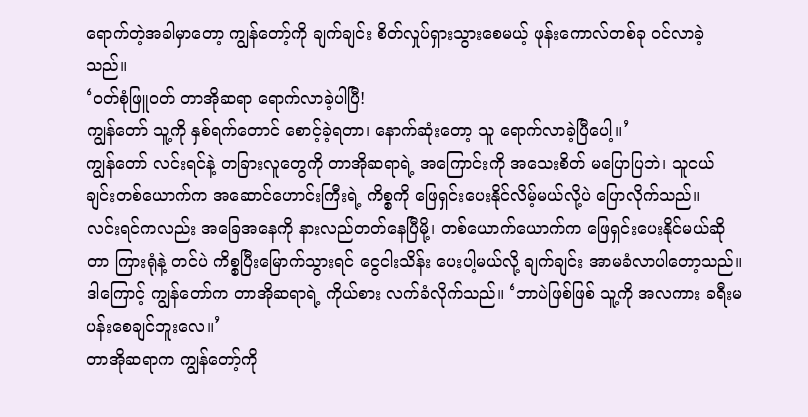ရောက်တဲ့အခါမှာတော့ ကျွန်တော့်ကို ချက်ချင်း စိတ်လှုပ်ရှားသွားစေမယ့် ဖုန်းကောလ်တစ်ခု ဝင်လာခဲ့သည်။
‘ဝတ်စုံဖြူဝတ် တာအိုဆရာ ရောက်လာခဲ့ပါပြီ!
ကျွန်တော် သူ့ကို နှစ်ရက်တောင် စောင့်ခဲ့ရတာ၊ နောက်ဆုံးတော့ သူ ရောက်လာခဲ့ပြီပေါ့။’
ကျွန်တော် လင်းရင်နဲ့ တခြားလူတွေကို တာအိုဆရာရဲ့ အကြောင်းကို အသေးစိတ် မပြောပြဘဲ၊ သူငယ်ချင်းတစ်ယောက်က အဆောင်ဟောင်းကြီးရဲ့ ကိစ္စကို ဖြေရှင်းပေးနိုင်လိမ့်မယ်လို့ပဲ ပြောလိုက်သည်။
လင်းရင်ကလည်း အခြေအနေကို နားလည်တတ်နေပြီမို့၊ တစ်ယောက်ယောက်က ဖြေရှင်းပေးနိုင်မယ်ဆိုတာ ကြားရုံနဲ့ တင်ပဲ ကိစ္စပြီးမြောက်သွားရင် ငွေငါးသိန်း ပေးပါ့မယ်လို့ ချက်ချင်း အာမခံလာပါတော့သည်။
ဒါကြောင့် ကျွန်တော်က တာအိုဆရာရဲ့ ကိုယ်စား လက်ခံလိုက်သည်။ ‘ဘာပဲဖြစ်ဖြစ် သူ့ကို အလကား ခရီးမပန်းစေချင်ဘူးလေ။’
တာအိုဆရာက ကျွန်တော့်ကို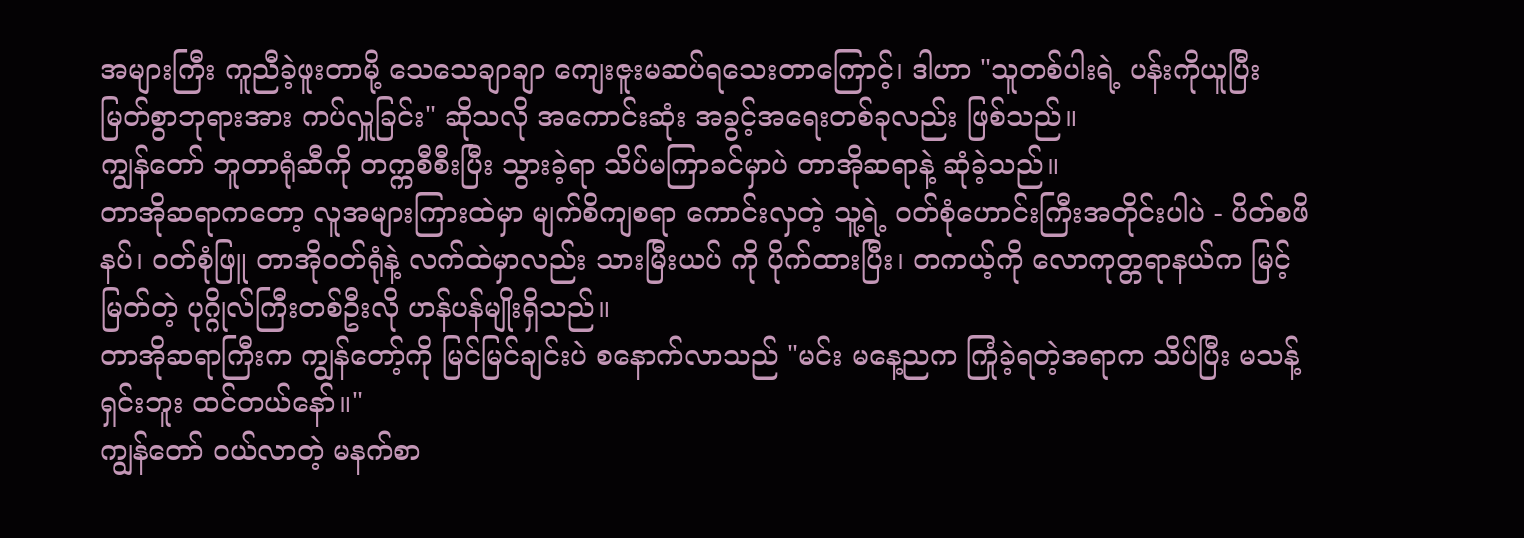အများကြီး ကူညီခဲ့ဖူးတာမို့ သေသေချာချာ ကျေးဇူးမဆပ်ရသေးတာကြောင့်၊ ဒါဟာ "သူတစ်ပါးရဲ့ ပန်းကိုယူပြီး မြတ်စွာဘုရားအား ကပ်လှူခြင်း" ဆိုသလို အကောင်းဆုံး အခွင့်အရေးတစ်ခုလည်း ဖြစ်သည်။
ကျွန်တော် ဘူတာရုံဆီကို တက္ကစီစီးပြီး သွားခဲ့ရာ သိပ်မကြာခင်မှာပဲ တာအိုဆရာနဲ့ ဆုံခဲ့သည်။
တာအိုဆရာကတော့ လူအများကြားထဲမှာ မျက်စိကျစရာ ကောင်းလှတဲ့ သူ့ရဲ့ ဝတ်စုံဟောင်းကြီးအတိုင်းပါပဲ - ပိတ်စဖိနပ်၊ ဝတ်စုံဖြူ တာအိုဝတ်ရုံနဲ့ လက်ထဲမှာလည်း သားမြီးယပ် ကို ပိုက်ထားပြီး၊ တကယ့်ကို လောကုတ္တရာနယ်က မြင့်မြတ်တဲ့ ပုဂ္ဂိုလ်ကြီးတစ်ဦးလို ဟန်ပန်မျိုးရှိသည်။
တာအိုဆရာကြီးက ကျွန်တော့်ကို မြင်မြင်ချင်းပဲ စနောက်လာသည် "မင်း မနေ့ညက ကြုံခဲ့ရတဲ့အရာက သိပ်ပြီး မသန့်ရှင်းဘူး ထင်တယ်နော်။"
ကျွန်တော် ဝယ်လာတဲ့ မနက်စာ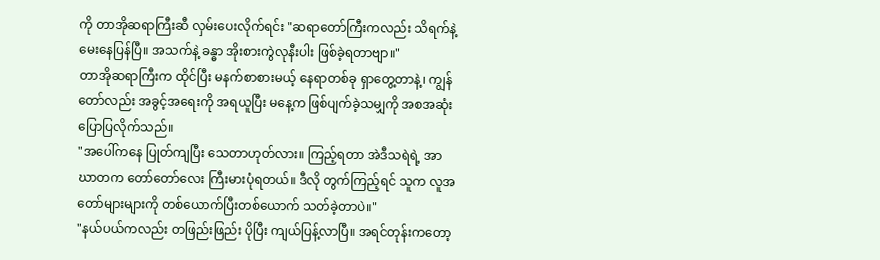ကို တာအိုဆရာကြီးဆီ လှမ်းပေးလိုက်ရင်း "ဆရာတော်ကြီးကလည်း သိရက်နဲ့ မေးနေပြန်ပြီ။ အသက်နဲ့ ခန္ဓာ အိုးစားကွဲလုနီးပါး ဖြစ်ခဲ့ရတာဗျာ။"
တာအိုဆရာကြီးက ထိုင်ပြီး မနက်စာစားမယ့် နေရာတစ်ခု ရှာတွေ့တာနဲ့၊ ကျွန်တော်လည်း အခွင့်အရေးကို အရယူပြီး မနေ့က ဖြစ်ပျက်ခဲ့သမျှကို အစအဆုံး ပြောပြလိုက်သည်။
"အပေါ်ကနေ ပြုတ်ကျပြီး သေတာဟုတ်လား။ ကြည့်ရတာ အဲဒီသရဲရဲ့ အာဃာတက တော်တော်လေး ကြီးမားပုံရတယ်။ ဒီလို တွက်ကြည့်ရင် သူက လူအတော်များများကို တစ်ယောက်ပြီးတစ်ယောက် သတ်ခဲ့တာပဲ။"
"နယ်ပယ်ကလည်း တဖြည်းဖြည်း ပိုပြီး ကျယ်ပြန့်လာပြီ။ အရင်တုန်းကတော့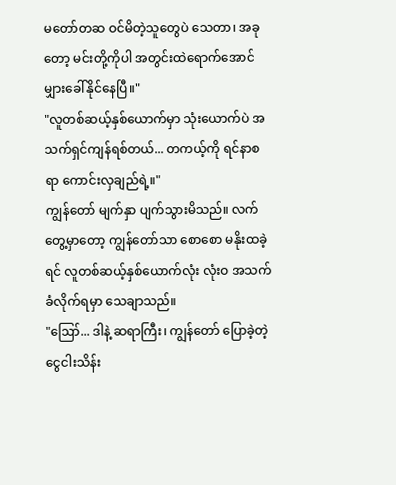မတော်တဆ ဝင်မိတဲ့သူတွေပဲ သေတာ၊ အခုတော့ မင်းတို့ကိုပါ အတွင်းထဲရောက်အောင် မျှားခေါ်နိုင်နေပြီ။"
"လူတစ်ဆယ့်နှစ်ယောက်မှာ သုံးယောက်ပဲ အသက်ရှင်ကျန်ရစ်တယ်... တကယ့်ကို ရင်နာစရာ ကောင်းလှချည်ရဲ့။"
ကျွန်တော် မျက်နှာ ပျက်သွားမိသည်။ လက်တွေ့မှာတော့ ကျွန်တော်သာ စောစော မနိုးထခဲ့ရင် လူတစ်ဆယ့်နှစ်ယောက်လုံး လုံးဝ အသက်ခံလိုက်ရမှာ သေချာသည်။
"ဪ... ဒါနဲ့ ဆရာကြီး၊ ကျွန်တော် ပြောခဲ့တဲ့ ငွေငါးသိန်း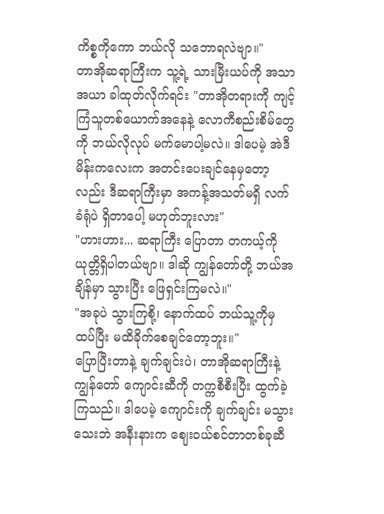ကိစ္စကိုကော ဘယ်လို သဘောရလဲဗျာ။"
တာအိုဆရာကြီးက သူ့ရဲ့ သားမြီးယပ်ကို အသာအယာ ခါထုတ်လိုက်ရင်း "တာအိုတရားကို ကျင့်ကြံသူတစ်ယောက်အနေနဲ့ လောကီစည်းစိမ်တွေကို ဘယ်လိုလုပ် မက်မောပါ့မလဲ။ ဒါပေမဲ့ အဲဒီမိန်းကလေးက အတင်းပေးချင်နေမှတော့လည်း ဒီဆရာကြီးမှာ အကန့်အသတ်မရှိ လက်ခံရုံပဲ ရှိတာပေါ့ မဟုတ်ဘူးလား"
"ဟားဟား... ဆရာကြီး ပြောတာ တကယ့်ကို ယုတ္တိရှိပါတယ်ဗျာ။ ဒါဆို ကျွန်တော်တို့ ဘယ်အချိန်မှာ သွားပြီး ဖြေရှင်းကြမလဲ။"
"အခုပဲ သွားကြစို့၊ နောက်ထပ် ဘယ်သူ့ကိုမှ ထပ်ပြီး မထိခိုက်စေချင်တော့ဘူး။"
ပြောပြီးတာနဲ့ ချက်ချင်းပဲ၊ တာအိုဆရာကြီးနဲ့ ကျွန်တော် ကျောင်းဆီကို တက္ကစီစီးပြီး ထွက်ခဲ့ကြသည်။ ဒါပေမဲ့ ကျောင်းကို ချက်ချင်း မသွားသေးဘဲ အနီးနားက ဈေးဝယ်စင်တာတစ်ခုဆီ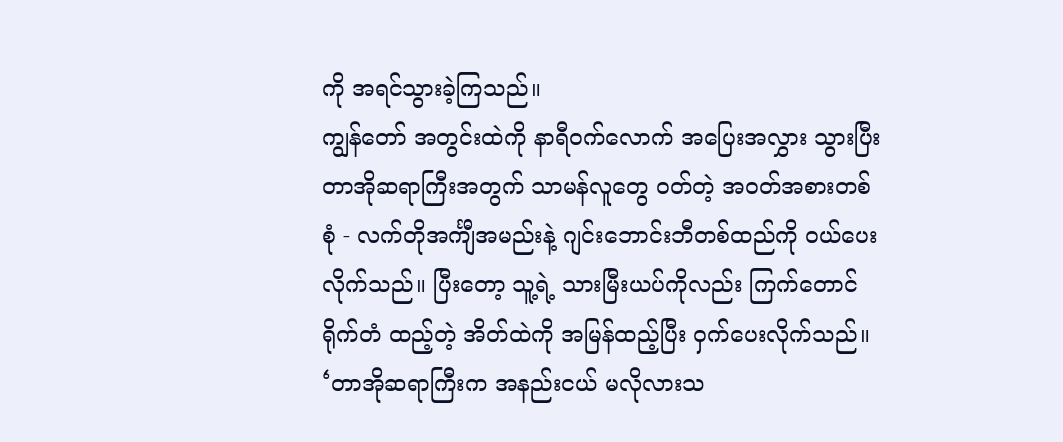ကို အရင်သွားခဲ့ကြသည်။
ကျွန်တော် အတွင်းထဲကို နာရီဝက်လောက် အပြေးအလွှား သွားပြီး တာအိုဆရာကြီးအတွက် သာမန်လူတွေ ဝတ်တဲ့ အဝတ်အစားတစ်စုံ - လက်တိုအင်္ကျီအမည်းနဲ့ ဂျင်းဘောင်းဘီတစ်ထည်ကို ဝယ်ပေးလိုက်သည်။ ပြီးတော့ သူ့ရဲ့ သားမြီးယပ်ကိုလည်း ကြက်တောင်ရိုက်တံ ထည့်တဲ့ အိတ်ထဲကို အမြန်ထည့်ပြီး ဝှက်ပေးလိုက်သည်။
‘တာအိုဆရာကြီးက အနည်းငယ် မလိုလားသ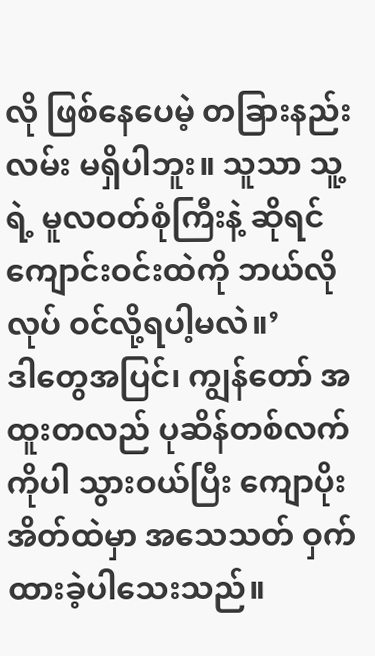လို ဖြစ်နေပေမဲ့ တခြားနည်းလမ်း မရှိပါဘူး။ သူသာ သူ့ရဲ့ မူလဝတ်စုံကြီးနဲ့ ဆိုရင် ကျောင်းဝင်းထဲကို ဘယ်လိုလုပ် ဝင်လို့ရပါ့မလဲ။’
ဒါတွေအပြင်၊ ကျွန်တော် အထူးတလည် ပုဆိန်တစ်လက်ကိုပါ သွားဝယ်ပြီး ကျောပိုးအိတ်ထဲမှာ အသေသတ် ဝှက်ထားခဲ့ပါသေးသည်။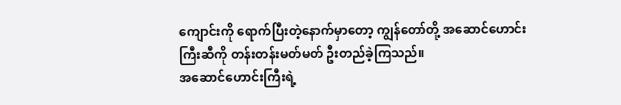ကျောင်းကို ရောက်ပြီးတဲ့နောက်မှာတော့ ကျွန်တော်တို့ အဆောင်ဟောင်းကြီးဆီကို တန်းတန်းမတ်မတ် ဦးတည်ခဲ့ကြသည်။
အဆောင်ဟောင်းကြီးရဲ့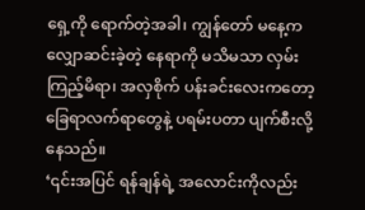ရှေ့ကို ရောက်တဲ့အခါ၊ ကျွန်တော် မနေ့က လျှောဆင်းခဲ့တဲ့ နေရာကို မသိမသာ လှမ်းကြည့်မိရာ၊ အလှစိုက် ပန်းခင်းလေးကတော့ ခြေရာလက်ရာတွေနဲ့ ပရမ်းပတာ ပျက်စီးလို့နေသည်။
‘၎င်းအပြင် ရန်ချန်ရဲ့ အလောင်းကိုလည်း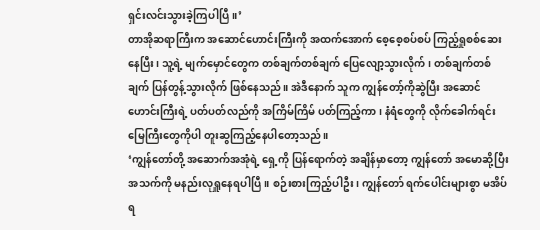ရှင်းလင်းသွားခဲ့ကြပါပြီ။’
တာအိုဆရာကြီးက အဆောင်ဟောင်းကြီးကို အထက်အောက် စေ့စေ့စပ်စပ် ကြည့်ရှုစစ်ဆေးနေပြီး၊ သူ့ရဲ့ မျက်မှောင်တွေက တစ်ချက်တစ်ချက် ပြေလျော့သွားလိုက်၊ တစ်ချက်တစ်ချက် ပြန်တွန့်သွားလိုက် ဖြစ်နေသည်။ အဲဒီနောက် သူက ကျွန်တော့်ကိုဆွဲပြီး အဆောင်ဟောင်းကြီးရဲ့ ပတ်ပတ်လည်ကို အကြိမ်ကြိမ် ပတ်ကြည့်ကာ၊ နံရံတွေကို လိုက်ခေါက်ရင်း မြေကြီးတွေကိုပါ တူးဆွကြည့်နေပါတော့သည်။
‘ကျွန်တော်တို့ အဆောက်အအုံရဲ့ ရှေ့ကို ပြန်ရောက်တဲ့ အချိန်မှာတော့ ကျွန်တော် အမောဆို့ပြီး အသက်ကို မနည်းလုရှူနေရပါပြီ။ စဉ်းစားကြည့်ပါဦး၊ ကျွန်တော် ရက်ပေါင်းများစွာ မအိပ်ရ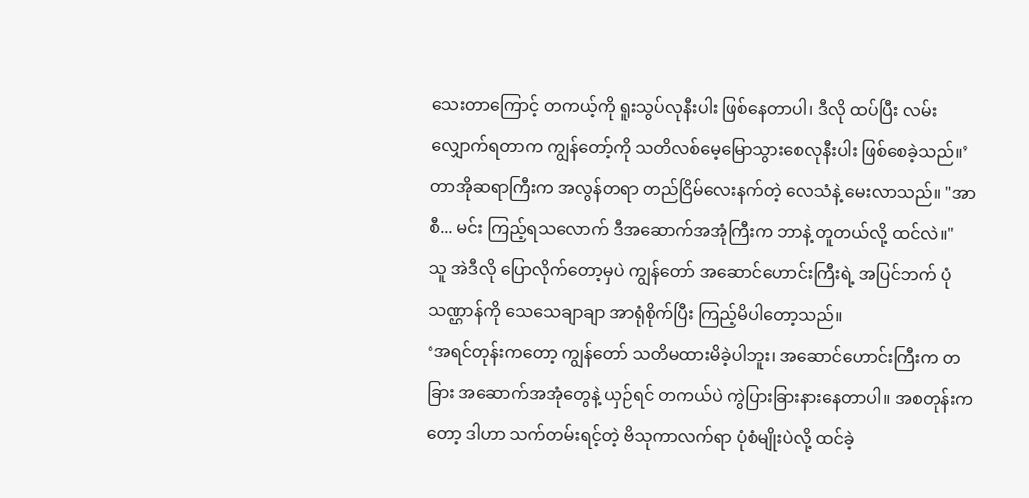သေးတာကြောင့် တကယ့်ကို ရူးသွပ်လုနီးပါး ဖြစ်နေတာပါ၊ ဒီလို ထပ်ပြီး လမ်းလျှောက်ရတာက ကျွန်တော့်ကို သတိလစ်မေ့မြောသွားစေလုနီးပါး ဖြစ်စေခဲ့သည်။’
တာအိုဆရာကြီးက အလွန်တရာ တည်ငြိမ်လေးနက်တဲ့ လေသံနဲ့ မေးလာသည်။ "အာစီ... မင်း ကြည့်ရသလောက် ဒီအဆောက်အအုံကြီးက ဘာနဲ့ တူတယ်လို့ ထင်လဲ။"
သူ အဲဒီလို ပြောလိုက်တော့မှပဲ ကျွန်တော် အဆောင်ဟောင်းကြီးရဲ့ အပြင်ဘက် ပုံသဏ္ဌာန်ကို သေသေချာချာ အာရုံစိုက်ပြီး ကြည့်မိပါတော့သည်။
‘အရင်တုန်းကတော့ ကျွန်တော် သတိမထားမိခဲ့ပါဘူး၊ အဆောင်ဟောင်းကြီးက တခြား အဆောက်အအုံတွေနဲ့ ယှဉ်ရင် တကယ်ပဲ ကွဲပြားခြားနားနေတာပါ။ အစတုန်းကတော့ ဒါဟာ သက်တမ်းရင့်တဲ့ ဗိသုကာလက်ရာ ပုံစံမျိုးပဲလို့ ထင်ခဲ့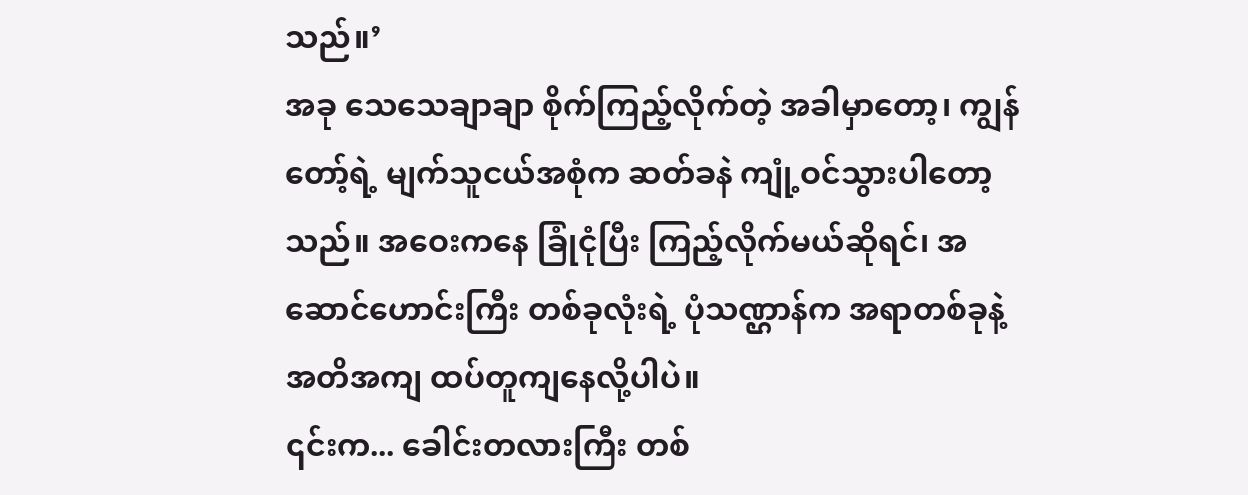သည်။’
အခု သေသေချာချာ စိုက်ကြည့်လိုက်တဲ့ အခါမှာတော့၊ ကျွန်တော့်ရဲ့ မျက်သူငယ်အစုံက ဆတ်ခနဲ ကျုံ့ဝင်သွားပါတော့သည်။ အဝေးကနေ ခြုံငုံပြီး ကြည့်လိုက်မယ်ဆိုရင်၊ အဆောင်ဟောင်းကြီး တစ်ခုလုံးရဲ့ ပုံသဏ္ဌာန်က အရာတစ်ခုနဲ့ အတိအကျ ထပ်တူကျနေလို့ပါပဲ။
၎င်းက... ခေါင်းတလားကြီး တစ်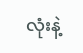လုံးနဲ့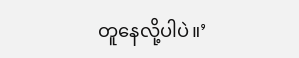တူနေလို့ပါပဲ။’